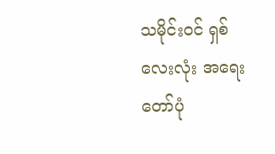သမိုင်းဝင် ရှစ်လေးလုံး အရေးတော်ပုံ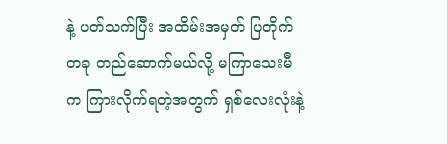နဲ့ ပတ်သက်ပြီး အထိမ်းအမှတ် ပြတိုက်တခု တည်ဆောက်မယ်လို့ မကြာသေးမီက ကြားလိုက်ရတဲ့အတွက် ရှစ်လေးလုံးနဲ့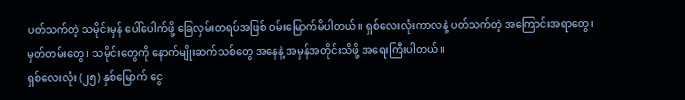ပတ်သက်တဲ့ သမိုင်းမှန် ပေါ်ပေါက်ဖို့ ခြေလှမ်းတရပ်အဖြစ် ဝမ်းမြောက်မိပါတယ်။ ရှစ်လေးလုံးကာလနဲ့ ပတ်သက်တဲ့ အကြောင်းအရာတွေ၊ မှတ်တမ်းတွေ၊ သမိုင်းတွေကို နောက်မျိုးဆက်သစ်တွေ အနေနဲ့ အမှန်အတိုင်းသိဖို့ အရေးကြီးပါတယ်။
ရှစ်လေးလုံး (၂၅) နှစ်မြောက် ငွေ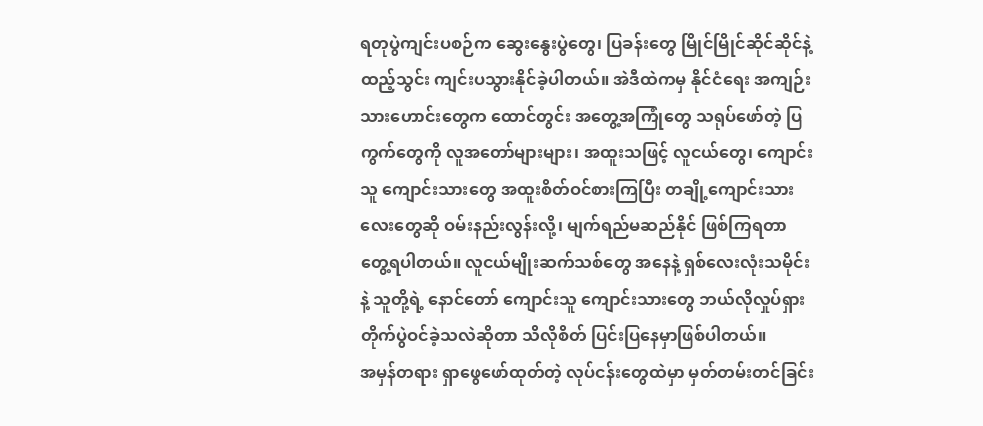ရတုပွဲကျင်းပစဉ်က ဆွေးနွေးပွဲတွေ၊ ပြခန်းတွေ မြိုင်မြိုင်ဆိုင်ဆိုင်နဲ့ ထည့်သွင်း ကျင်းပသွားနိုင်ခဲ့ပါတယ်။ အဲဒီထဲကမှ နိုင်ငံရေး အကျဉ်းသားဟောင်းတွေက ထောင်တွင်း အတွေ့အကြုံတွေ သရုပ်ဖော်တဲ့ ပြကွက်တွေကို လူအတော်များများ၊ အထူးသဖြင့် လူငယ်တွေ၊ ကျောင်းသူ ကျောင်းသားတွေ အထူးစိတ်ဝင်စားကြပြီး တချို့ကျောင်းသားလေးတွေဆို ဝမ်းနည်းလွန်းလို့၊ မျက်ရည်မဆည်နိုင် ဖြစ်ကြရတာ တွေ့ရပါတယ်။ လူငယ်မျိုးဆက်သစ်တွေ အနေနဲ့ ရှစ်လေးလုံးသမိုင်းနဲ့ သူတို့ရဲ့ နောင်တော် ကျောင်းသူ ကျောင်းသားတွေ ဘယ်လိုလှုပ်ရှား တိုက်ပွဲဝင်ခဲ့သလဲဆိုတာ သိလိုစိတ် ပြင်းပြနေမှာဖြစ်ပါတယ်။
အမှန်တရား ရှာဖွေဖော်ထုတ်တဲ့ လုပ်ငန်းတွေထဲမှာ မှတ်တမ်းတင်ခြင်း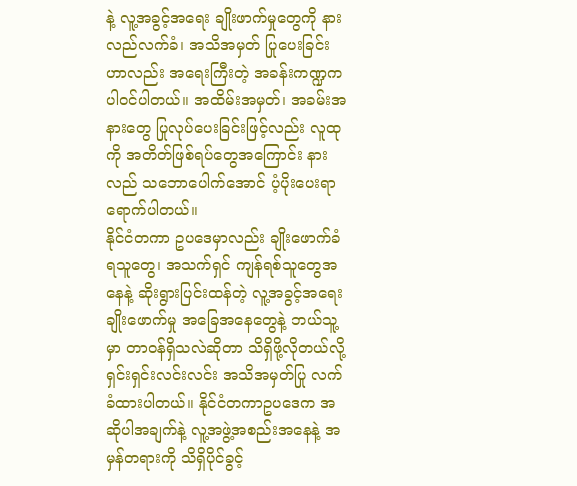နဲ့ လူ့အခွင့်အရေး ချိုးဖာက်မှုတွေကို နားလည်လက်ခံ၊ အသိအမှတ် ပြုပေးခြင်းဟာလည်း အရေးကြီးတဲ့ အခန်းကဏ္ဍက ပါဝင်ပါတယ်။ အထိမ်းအမှတ်၊ အခမ်းအနားတွေ ပြုလုပ်ပေးခြင်းဖြင့်လည်း လူထုကို အတိတ်ဖြစ်ရပ်တွေအကြောင်း နားလည် သဘောပေါက်အောင် ပံ့ပိုးပေးရာ ရောက်ပါတယ်။
နိုင်ငံတကာ ဥပဒေမှာလည်း ချိုးဖောက်ခံရသူတွေ၊ အသက်ရှင် ကျန်ရစ်သူတွေအနေနဲ့ ဆိုးရွားပြင်းထန်တဲ့ လူ့အခွင့်အရေး ချိုးဖောက်မှု အခြေအနေတွေနဲ့ ဘယ်သူ့မှာ တာဝန်ရှိသလဲဆိုတာ သိရှိဖို့လိုတယ်လို့ ရှင်းရှင်းလင်းလင်း အသိအမှတ်ပြု လက်ခံထားပါတယ်။ နိုင်ငံတကာဥပဒေက အဆိုပါအချက်နဲ့ လူ့အဖွဲ့အစည်းအနေနဲ့ အမှန်တရားကို သိရှိပိုင်ခွင့်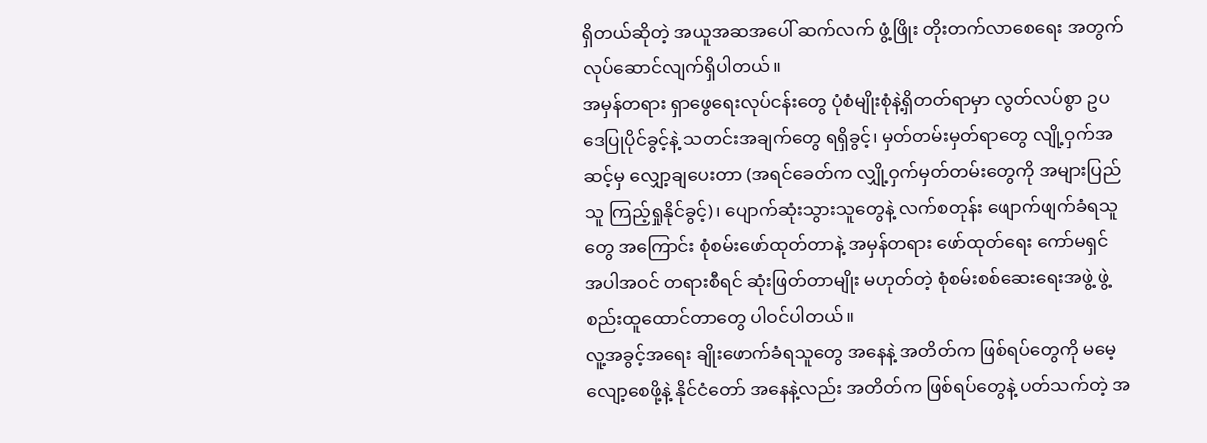ရှိတယ်ဆိုတဲ့ အယူအဆအပေါ် ဆက်လက် ဖွံ့ဖြိုး တိုးတက်လာစေရေး အတွက် လုပ်ဆောင်လျက်ရှိပါတယ်။
အမှန်တရား ရှာဖွေရေးလုပ်ငန်းတွေ ပုံစံမျိုးစုံနဲ့ရှိတတ်ရာမှာ လွတ်လပ်စွာ ဥပဒေပြုပိုင်ခွင့်နဲ့ သတင်းအချက်တွေ ရရှိခွင့်၊ မှတ်တမ်းမှတ်ရာတွေ လျို့ဝှက်အဆင့်မှ လျှော့ချပေးတာ (အရင်ခေတ်က လျှို့ဝှက်မှတ်တမ်းတွေကို အများပြည်သူ ကြည့်ရှုနိုင်ခွင့်)၊ ပျောက်ဆုံးသွားသူတွေနဲ့ လက်စတုန်း ဖျောက်ဖျက်ခံရသူတွေ အကြောင်း စုံစမ်းဖော်ထုတ်တာနဲ့ အမှန်တရား ဖော်ထုတ်ရေး ကော်မရှင် အပါအဝင် တရားစီရင် ဆုံးဖြတ်တာမျိုး မဟုတ်တဲ့ စုံစမ်းစစ်ဆေးရေးအဖွဲ့ ဖွဲ့စည်းထူထောင်တာတွေ ပါဝင်ပါတယ်။
လူ့အခွင့်အရေး ချိုးဖောက်ခံရသူတွေ အနေနဲ့ အတိတ်က ဖြစ်ရပ်တွေကို မမေ့လျော့စေဖို့နဲ့ နိုင်ငံတော် အနေနဲ့လည်း အတိတ်က ဖြစ်ရပ်တွေနဲ့ ပတ်သက်တဲ့ အ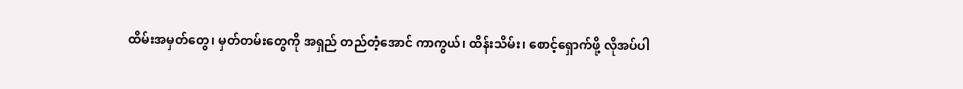ထိမ်းအမှတ်တွေ၊ မှတ်တမ်းတွေကို အရှည် တည်တံ့အောင် ကာကွယ်၊ ထိန်းသိမ်း၊ စောင့်ရှောက်ဖို့ လိုအပ်ပါ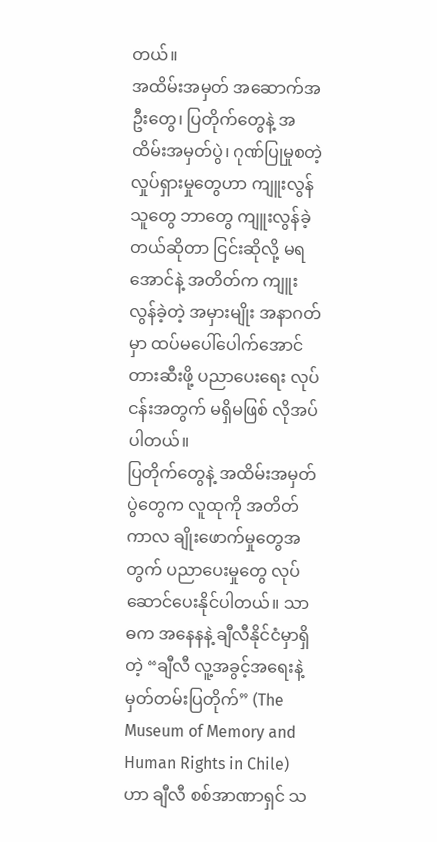တယ်။
အထိမ်းအမှတ် အဆောက်အဦးတွေ၊ ပြတိုက်တွေနဲ့ အထိမ်းအမှတ်ပွဲ၊ ဂုဏ်ပြုမှုစတဲ့ လှုပ်ရှားမှုတွေဟာ ကျူးလွန်သူတွေ ဘာတွေ ကျူးလွန်ခဲ့တယ်ဆိုတာ ငြင်းဆိုလို့ မရအောင်နဲ့ အတိတ်က ကျူးလွန်ခဲ့တဲ့ အမှားမျိုး အနာဂတ်မှာ ထပ်မပေါ်ပေါက်အောင် တားဆီးဖို့ ပညာပေးရေး လုပ်ငန်းအတွက် မရှိမဖြစ် လိုအပ်ပါတယ်။
ပြတိုက်တွေနဲ့ အထိမ်းအမှတ်ပွဲတွေက လူထုကို အတိတ်ကာလ ချိုးဖောက်မှုတွေအတွက် ပညာပေးမှုတွေ လုပ်ဆောင်ပေးနိုင်ပါတယ်။ သာဓက အနေနနဲ့ ချီလီနိုင်ငံမှာရှိတဲ့ “ချီလီ လူ့အခွင့်အရေးနဲ့ မှတ်တမ်းပြတိုက်” (The Museum of Memory and Human Rights in Chile) ဟာ ချီလီ စစ်အာဏာရှင် သ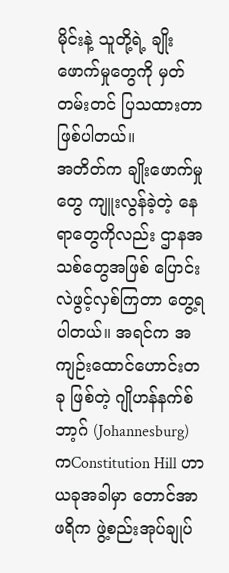မိုင်းနဲ့ သူတို့ရဲ့ ချိုးဖောက်မှုတွေကို မှတ်တမ်းတင် ပြသထားတာဖြစ်ပါတယ်။
အတိတ်က ချိုးဖောက်မှုတွေ ကျူးလွန်ခဲ့တဲ့ နေရာတွေကိုလည်း ဌာနအသစ်တွေအဖြစ် ပြောင်းလဲဖွင့်လှစ်ကြတာ တွေ့ရပါတယ်။ အရင်က အကျဉ်းထောင်ဟောင်းတခု ဖြစ်တဲ့ ဂျိုဟန်နက်စ်ဘာ့ဂ် (Johannesburg) ကConstitution Hill ဟာ ယခုအခါမှာ တောင်အာဖရိက ဖွဲ့စည်းအုပ်ချုပ်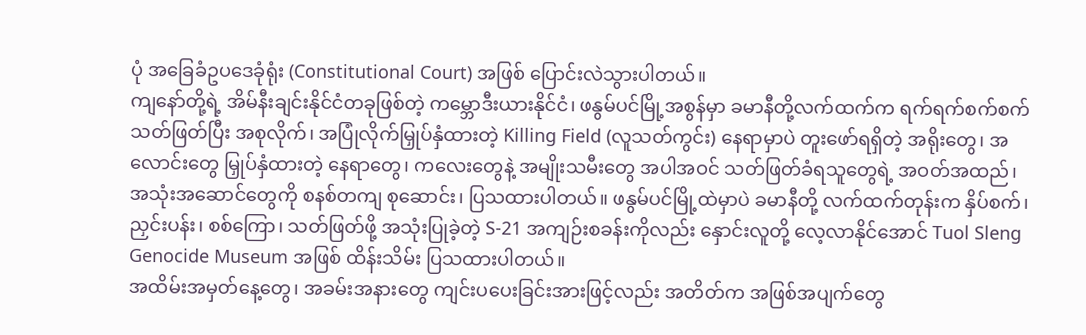ပုံ အခြေခံဥပဒေခုံရုံး (Constitutional Court) အဖြစ် ပြောင်းလဲသွားပါတယ်။
ကျနော်တို့ရဲ့ အိမ်နီးချင်းနိုင်ငံတခုဖြစ်တဲ့ ကမ္ဘောဒီးယားနိုင်ငံ၊ ဖနွမ်ပင်မြို့အစွန်မှာ ခမာနီတို့လက်ထက်က ရက်ရက်စက်စက် သတ်ဖြတ်ပြီး အစုလိုက်၊ အပြုံလိုက်မြှုပ်နှံထားတဲ့ Killing Field (လူသတ်ကွင်း) နေရာမှာပဲ တူးဖော်ရရှိတဲ့ အရိုးတွေ၊ အလောင်းတွေ မြှုပ်နှံထားတဲ့ နေရာတွေ၊ ကလေးတွေနဲ့ အမျိုးသမီးတွေ အပါအဝင် သတ်ဖြတ်ခံရသူတွေရဲ့ အဝတ်အထည်၊ အသုံးအဆောင်တွေကို စနစ်တကျ စုဆောင်း၊ ပြသထားပါတယ်။ ဖနွမ်ပင်မြို့ထဲမှာပဲ ခမာနီတို့ လက်ထက်တုန်းက နှိပ်စက်၊ ညှင်းပန်း၊ စစ်ကြော၊ သတ်ဖြတ်ဖို့ အသုံးပြုခဲ့တဲ့ S-21 အကျဉ်းစခန်းကိုလည်း နှောင်းလူတို့ လေ့လာနိုင်အောင် Tuol Sleng Genocide Museum အဖြစ် ထိန်းသိမ်း ပြသထားပါတယ်။
အထိမ်းအမှတ်နေ့တွေ၊ အခမ်းအနားတွေ ကျင်းပပေးခြင်းအားဖြင့်လည်း အတိတ်က အဖြစ်အပျက်တွေ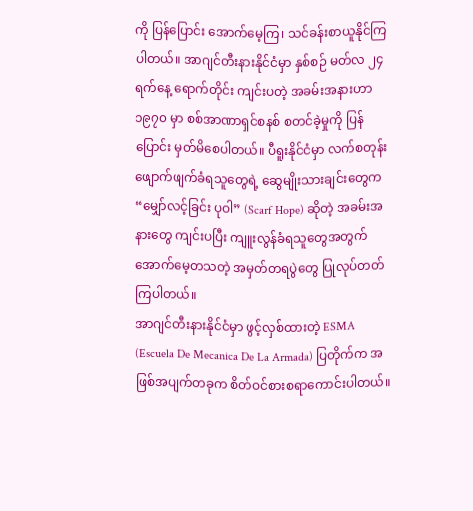ကို ပြန်ပြောင်း အောက်မေ့ကြ၊ သင်ခန်းစာယူနိုင်ကြပါတယ်။ အာဂျင်တီးနားနိုင်ငံမှာ နှစ်စဉ် မတ်လ ၂၄ ရက်နေ့ ရောက်တိုင်း ကျင်းပတဲ့ အခမ်းအနားဟာ ၁၉၇၀ မှာ စစ်အာဏာရှင်စနစ် စတင်ခဲ့မှုကို ပြန်ပြောင်း မှတ်မိစေပါတယ်။ ပီရူးနိုင်ငံမှာ လက်စတုန်း ဖျောက်ဖျက်ခံရသူတွေရဲ့ ဆွေမျိုးသားချင်းတွေက “မျှော်လင့်ခြင်း ပုဝါ” (Scarf Hope) ဆိုတဲ့ အခမ်းအနားတွေ ကျင်းပပြီး ကျူးလွန်ခံရသူတွေအတွက် အောက်မေ့တသတဲ့ အမှတ်တရပွဲတွေ ပြုလုပ်တတ်ကြပါတယ်။
အာဂျင်တီးနားနိုင်ငံမှာ ဖွင့်လှစ်ထားတဲ့ ESMA (Escuela De Mecanica De La Armada) ပြတိုက်က အဖြစ်အပျက်တခုက စိတ်ဝင်စားစရာကောင်းပါတယ်။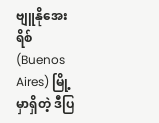ဗျူနိုအေးရိစ် (Buenos Aires) မြို့မှာရှိတဲ့ ဒီပြ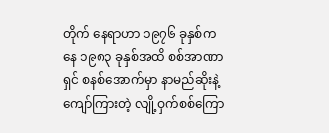တိုက် နေရာဟာ ၁၉၇၆ ခုနှစ်ကနေ ၁၉၈၃ ခုနှစ်အထိ စစ်အာဏာရှင် စနစ်အောက်မှာ နာမည်ဆိုးနဲ့ ကျော်ကြားတဲ့ လျို့ဝှက်စစ်ကြော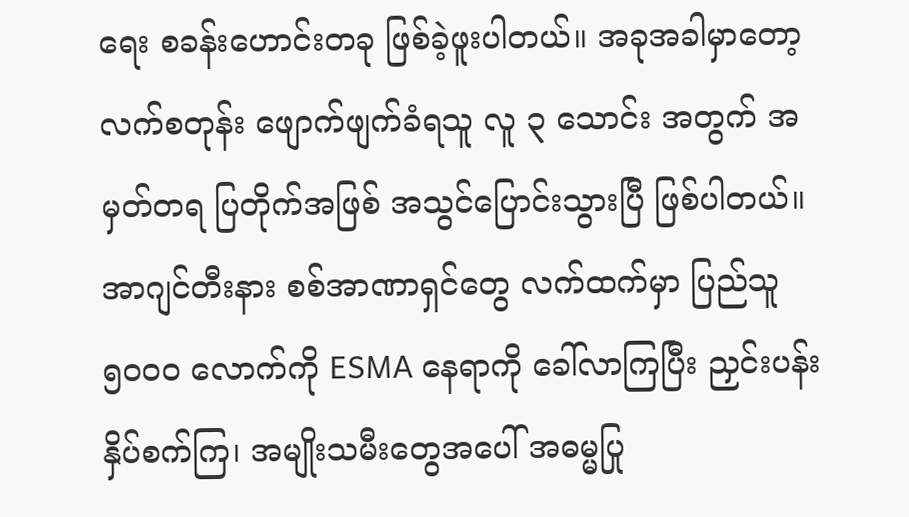ရေး စခန်းဟောင်းတခု ဖြစ်ခဲ့ဖူးပါတယ်။ အခုအခါမှာတော့ လက်စတုန်း ဖျောက်ဖျက်ခံရသူ လူ ၃ သောင်း အတွက် အမှတ်တရ ပြတိုက်အဖြစ် အသွင်ပြောင်းသွားပြီ ဖြစ်ပါတယ်။
အာဂျင်တီးနား စစ်အာဏာရှင်တွေ လက်ထက်မှာ ပြည်သူ ၅၀၀၀ လောက်ကို ESMA နေရာကို ခေါ်လာကြပြီး ညှင်းပန်း နှိပ်စက်ကြ၊ အမျိုးသမီးတွေအပေါ် အဓမ္မပြု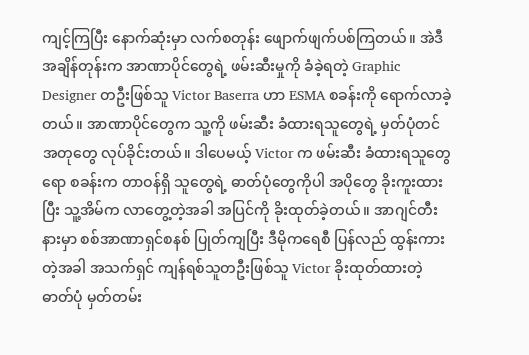ကျင့်ကြပြီး နောက်ဆုံးမှာ လက်စတုန်း ဖျောက်ဖျက်ပစ်ကြတယ်။ အဲဒီအချိန်တုန်းက အာဏာပိုင်တွေရဲ့ ဖမ်းဆီးမှုကို ခံခဲ့ရတဲ့ Graphic Designer တဦးဖြစ်သူ Victor Baserra ဟာ ESMA စခန်းကို ရောက်လာခဲ့တယ်။ အာဏာပိုင်တွေက သူ့ကို ဖမ်းဆီး ခံထားရသူတွေရဲ့ မှတ်ပုံတင်အတုတွေ လုပ်ခိုင်းတယ်။ ဒါပေမယ့် Victor က ဖမ်းဆီး ခံထားရသူတွေရော စခန်းက တာဝန်ရှိ သူတွေရဲ့ ဓာတ်ပုံတွေကိုပါ အပိုတွေ ခိုးကူးထားပြီး သူ့အိမ်က လာတွေ့တဲ့အခါ အပြင်ကို ခိုးထုတ်ခဲ့တယ်။ အာဂျင်တီးနားမှာ စစ်အာဏာရှင်စနစ် ပြုတ်ကျပြီး ဒီမိုကရေစီ ပြန်လည် ထွန်းကားတဲ့အခါ အသက်ရှင် ကျန်ရစ်သူတဦးဖြစ်သူ Victor ခိုးထုတ်ထားတဲ့ ဓာတ်ပုံ မှတ်တမ်း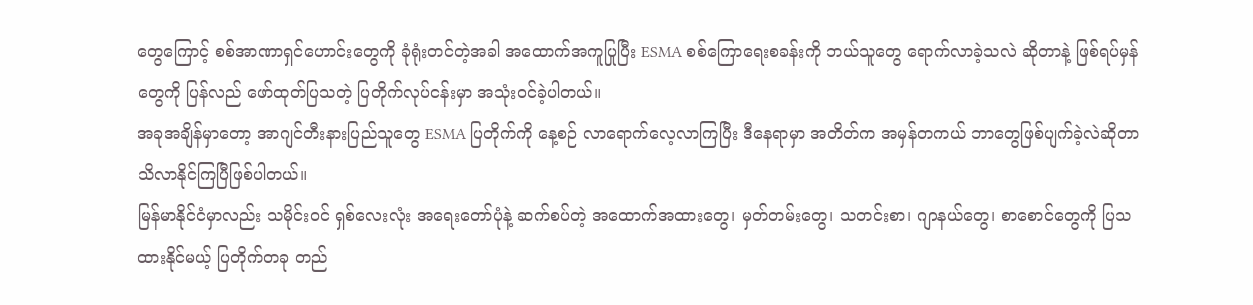တွေကြောင့် စစ်အာဏာရှင်ဟောင်းတွေကို ခုံရုံးတင်တဲ့အခါ အထောက်အကူပြုပြီး ESMA စစ်ကြောရေးစခန်းကို ဘယ်သူတွေ ရောက်လာခဲ့သလဲ ဆိုတာနဲ့ ဖြစ်ရပ်မှန်တွေကို ပြန်လည် ဖော်ထုတ်ပြသတဲ့ ပြတိုက်လုပ်ငန်းမှာ အသုံးဝင်ခဲ့ပါတယ်။
အခုအချိန်မှာတော့ အာဂျင်တီးနားပြည်သူတွေ ESMA ပြတိုက်ကို နေ့စဉ် လာရောက်လေ့လာကြပြီး ဒီနေရာမှာ အတိတ်က အမှန်တကယ် ဘာတွေဖြစ်ပျက်ခဲ့လဲဆိုတာ သိလာနိုင်ကြပြီဖြစ်ပါတယ်။
မြန်မာနိုင်ငံမှာလည်း သမိုင်းဝင် ရှစ်လေးလုံး အရေးတော်ပုံနဲ့ ဆက်စပ်တဲ့ အထောက်အထားတွေ၊ မှတ်တမ်းတွေ၊ သတင်းစာ၊ ဂျာနယ်တွေ၊ စာစောင်တွေကို ပြသထားနိုင်မယ့် ပြတိုက်တခု တည်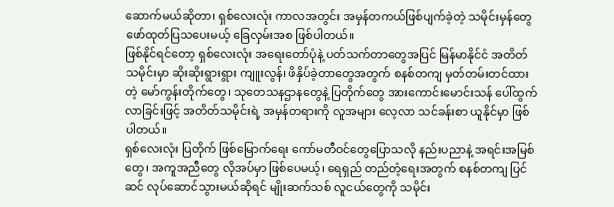ဆောက်မယ်ဆိုတာ၊ ရှစ်လေးလုံး ကာလအတွင်း အမှန်တကယ်ဖြစ်ပျက်ခဲ့တဲ့ သမိုင်းမှန်တွေ ဖော်ထုတ်ပြသပေးမယ့် ခြေလှမ်းအစ ဖြစ်ပါတယ်။
ဖြစ်နိုင်ရင်တော့ ရှစ်လေးလုံး အရေးတော်ပုံနဲ့ ပတ်သက်တာတွေအပြင် မြန်မာနိုင်ငံ အတိတ်သမိုင်းမှာ ဆိုးဆိုးရွားရွား ကျူးလွန်၊ ဖိနှိပ်ခဲ့တာတွေအတွက် စနစ်တကျ မှတ်တမ်းတင်ထားတဲ့ မော်ကွန်းတိုက်တွေ၊ သုတေသနဌာနတွေနဲ့ ပြတိုက်တွေ အားကောင်းမောင်းသန် ပေါ်ထွက်လာခြင်းဖြင့် အတိတ်သမိုင်းရဲ့ အမှန်တရားကို လူအများ လေ့လာ သင်ခန်းစာ ယူနိုင်မှာ ဖြစ်ပါတယ်။
ရှစ်လေးလုံး ပြတိုက် ဖြစ်မြောက်ရေး ကော်မတီဝင်တွေပြောသလို နည်းပညာနဲ့ အရင်းအမြစ်တွေ၊ အကူအညီတွေ လိုအပ်မှာ ဖြစ်ပေမယ့်၊ ရေရှည် တည်တံ့ရေးအတွက် စနစ်တကျ ပြင်ဆင် လုပ်ဆောင်သွားမယ်ဆိုရင် မျိုးဆက်သစ် လူငယ်တွေကို သမိုင်း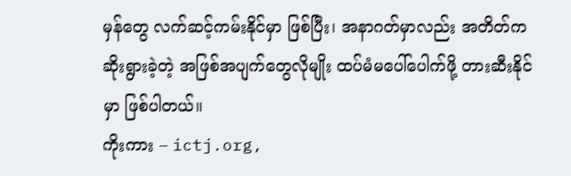မှန်တွေ လက်ဆင့်ကမ်းနိုင်မှာ ဖြစ်ပြီး၊ အနာဂတ်မှာလည်း အတိတ်က ဆိုးရွားခဲ့တဲ့ အဖြစ်အပျက်တွေလိုမျိုး ထပ်မံမပေါ်ပေါက်ဖို့ တားဆီးနိုင်မှာ ဖြစ်ပါတယ်။
ကိုးကား – ictj.org,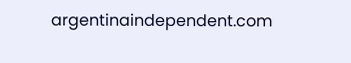argentinaindependent.com